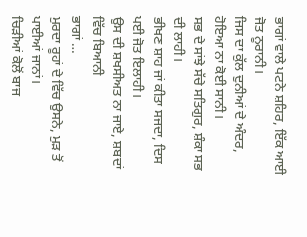ਭਾਗਾਂ ਵਾਲੇ ਪਟਨੇ ਸ਼ਹਿਰ, ਇੱਕ ਆਈ ਜੋਤ ਨੂਰਾਨੀ।
ਜਿਸ ਦਾ ਕੁੱਲ ਦੁਨੀਆਂ ਦੇ ਅੰਦਰ, ਹੋਇਆ ਨਾ ਕੋਈ ਸਾਨੀ।
ਸਭ ਦੇ ਸਾਂਝੇ ਸੱਚੇ ਸਤਿਗੁਰ, ਸ਼ੰਕਾ ਸਭ ਦੀ ਲਾਹੀ।
ਭੀਖਣ ਸ਼ਾਹ ਜਾਂ ਕੀਤਾ ਸਜਦਾ, ਦਿਸ ਪਈ ਜੋਤ ਇਲਾਹੀ।
ਉਸ ਦੀ ਸ਼ਖਸੀਅਤ ਨਾ ਜਾਏ, ਸ਼ਬਦਾਂ ਵਿੱਚ ਬਿਆਨੀ
ਭਾਗਾਂ …
ਮੁਰਦਾ ਰੂਹਾਂ ਦੇ ਵਿੱਚ ਉਸਨੇ, ਮੁੜ ਤੋਂ ਪਾਈਆਂ ਜਾਨਾਂ।
ਚਿੜੀਆਂ ਕੋਲੋਂ ਬਾਜ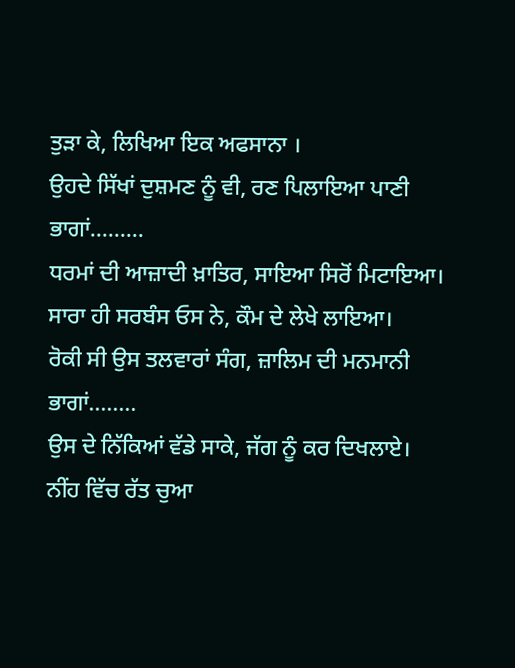ਤੁੜਾ ਕੇ, ਲਿਖਿਆ ਇਕ ਅਫਸਾਨਾ ।
ਉਹਦੇ ਸਿੱਖਾਂ ਦੁਸ਼ਮਣ ਨੂੰ ਵੀ, ਰਣ ਪਿਲਾਇਆ ਪਾਣੀ
ਭਾਗਾਂ………
ਧਰਮਾਂ ਦੀ ਆਜ਼ਾਦੀ ਖ਼ਾਤਿਰ, ਸਾਇਆ ਸਿਰੋਂ ਮਿਟਾਇਆ।
ਸਾਰਾ ਹੀ ਸਰਬੰਸ ਓਸ ਨੇ, ਕੌਮ ਦੇ ਲੇਖੇ ਲਾਇਆ।
ਰੋਕੀ ਸੀ ਉਸ ਤਲਵਾਰਾਂ ਸੰਗ, ਜ਼ਾਲਿਮ ਦੀ ਮਨਮਾਨੀ
ਭਾਗਾਂ……..
ਉਸ ਦੇ ਨਿੱਕਿਆਂ ਵੱਡੇ ਸਾਕੇ, ਜੱਗ ਨੂੰ ਕਰ ਦਿਖਲਾਏ।
ਨੀਂਹ ਵਿੱਚ ਰੱਤ ਚੁਆ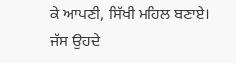ਕੇ ਆਪਣੀ, ਸਿੱਖੀ ਮਹਿਲ ਬਣਾਏ।
ਜੱਸ ਉਹਦੇ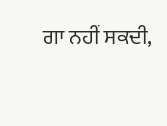ਗਾ ਨਹੀਂ ਸਕਦੀ,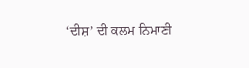‘ਦੀਸ਼’ ਦੀ ਕਲਮ ਨਿਮਾਣੀ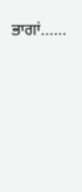ਭਾਗਾਂ……